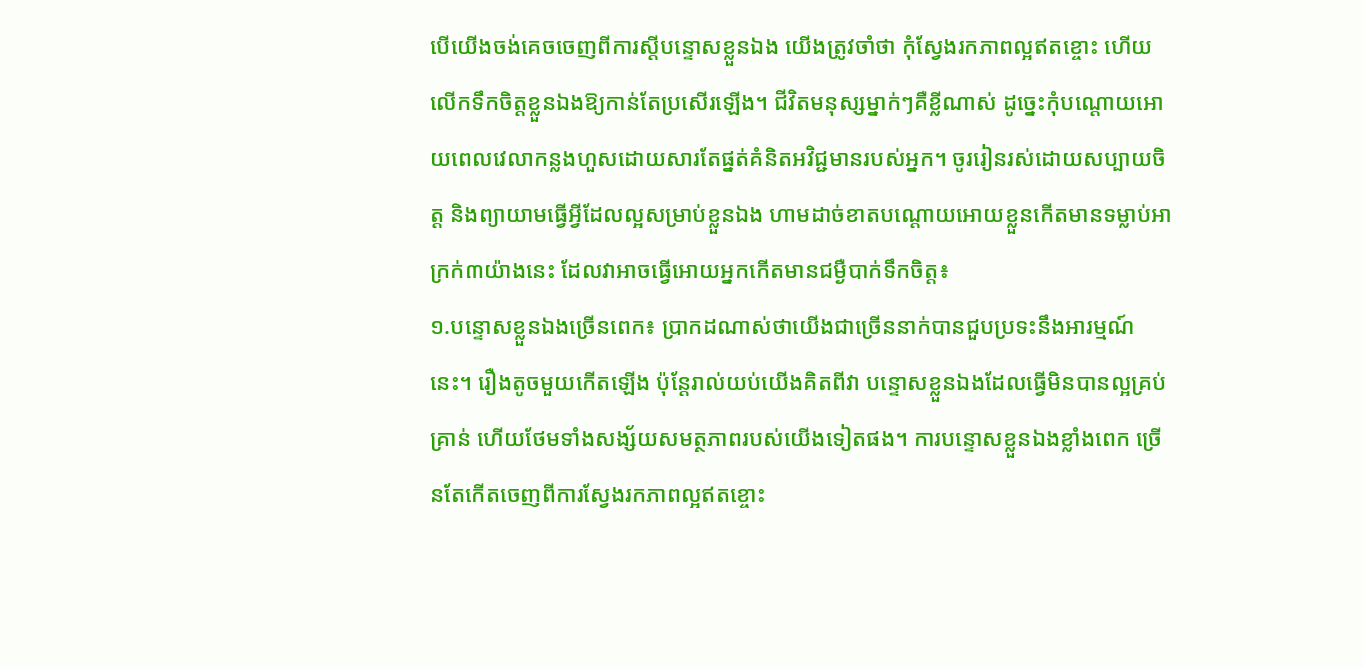បើយើងចង់គេចចេញពីការស្តីបន្ទោសខ្លួនឯង យើងត្រូវចាំថា កុំស្វែងរកភាពល្អឥតខ្ចោះ ហើយលើកទឹកចិត្តខ្លួនឯងឱ្យកាន់តែប្រសើរឡើង។ ជីវិតមនុស្សម្នាក់ៗគឺខ្លីណាស់ ដូច្នេះកុំបណ្តោយអោយពេលវេលាកន្លងហួសដោយសារតែផ្នត់គំនិតអវិជ្ជមានរបស់អ្នក។ ចូររៀនរស់ដោយសប្បាយចិត្ត និងព្យាយាមធ្វើអ្វីដែលល្អសម្រាប់ខ្លួនឯង ហាមដាច់ខាតបណ្តោយអោយខ្លួនកើតមានទម្លាប់អាក្រក់៣យ៉ាងនេះ ដែលវាអាចធ្វើអោយអ្នកកើតមានជម្ងឺបាក់ទឹកចិត្ត៖
១.បន្ទោសខ្លួនឯងច្រើនពេក៖ ប្រាកដណាស់ថាយើងជាច្រើននាក់បានជួបប្រទះនឹងអារម្មណ៍នេះ។ រឿងតូចមួយកើតឡើង ប៉ុន្តែរាល់យប់យើងគិតពីវា បន្ទោសខ្លួនឯងដែលធ្វើមិនបានល្អគ្រប់គ្រាន់ ហើយថែមទាំងសង្ស័យសមត្ថភាពរបស់យើងទៀតផង។ ការបន្ទោសខ្លួនឯងខ្លាំងពេក ច្រើនតែកើតចេញពីការស្វែងរកភាពល្អឥតខ្ចោះ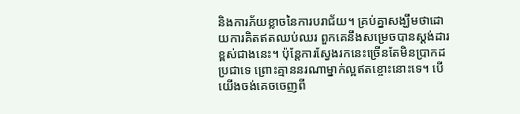និងការភ័យខ្លាចនៃការបរាជ័យ។ គ្រប់គ្នាសង្ឃឹមថាដោយការគិតឥតឈប់ឈរ ពួកគេនឹងសម្រេចបានស្តង់ដារខ្ពស់ជាងនេះ។ ប៉ុន្តែការស្វែងរកនេះច្រើនតែមិនប្រាកដប្រជាទេ ព្រោះគ្មាននរណាម្នាក់ល្អឥតខ្ចោះនោះទេ។ បើយើងចង់គេចចេញពី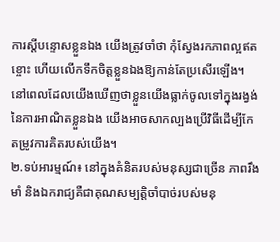ការស្តីបន្ទោសខ្លួនឯង យើងត្រូវចាំថា កុំស្វែងរកភាពល្អឥតខ្ចោះ ហើយលើកទឹកចិត្តខ្លួនឯងឱ្យកាន់តែប្រសើរឡើង។ នៅពេលដែលយើងឃើញថាខ្លួនយើងធ្លាក់ចូលទៅក្នុងរង្វង់នៃការអាណិតខ្លួនឯង យើងអាចសាកល្បងប្រើវិធីដើម្បីកែតម្រូវការគិតរបស់យើង។
២.ទប់អារម្មណ៍៖ នៅក្នុងគំនិតរបស់មនុស្សជាច្រើន ភាពរឹងមាំ និងឯករាជ្យគឺជាគុណសម្បត្តិចាំបាច់របស់មនុ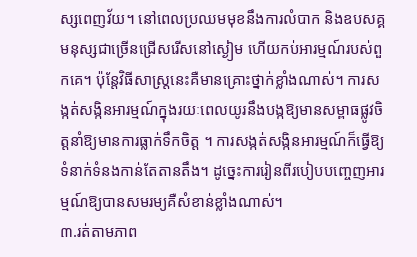ស្សពេញវ័យ។ នៅពេលប្រឈមមុខនឹងការលំបាក និងឧបសគ្គ មនុស្សជាច្រើនជ្រើសរើសនៅស្ងៀម ហើយកប់អារម្មណ៍របស់ពួកគេ។ ប៉ុន្តែវិធីសាស្រ្តនេះគឺមានគ្រោះថ្នាក់ខ្លាំងណាស់។ ការសង្កត់សង្កិនអារម្មណ៍ក្នុងរយៈពេលយូរនឹងបង្កឱ្យមានសម្ពាធផ្លូវចិត្តនាំឱ្យមានការធ្លាក់ទឹកចិត្ត ។ ការសង្កត់សង្កិនអារម្មណ៍ក៏ធ្វើឱ្យទំនាក់ទំនងកាន់តែតានតឹង។ ដូច្នេះការរៀនពីរបៀបបញ្ចេញអារម្មណ៍ឱ្យបានសមរម្យគឺសំខាន់ខ្លាំងណាស់។
៣.រត់តាមភាព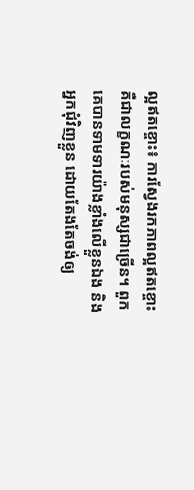ល្អឥតខ្ចោះ៖ ការស្វែងរកភាពល្អឥតខ្ចោះគឺជាលក្ខណៈរបស់មនុស្សជាច្រើន។ ពួកគេបានទាមទារយ៉ាងខ្លាំងលើខ្លួនឯង និងអ្នកជុំវិញខ្លួន ដោយតែងតែចង់ឲ្យ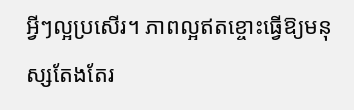អ្វីៗល្អប្រសើរ។ ភាពល្អឥតខ្ចោះធ្វើឱ្យមនុស្សតែងតែរ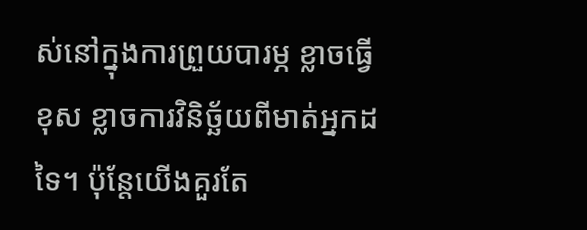ស់នៅក្នុងការព្រួយបារម្ភ ខ្លាចធ្វើខុស ខ្លាចការវិនិច្ឆ័យពីមាត់អ្នកដទៃ។ ប៉ុន្តែយើងគួរតែ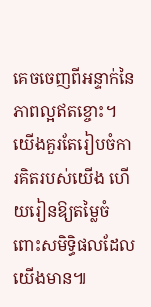គេចចេញពីអន្ទាក់នៃភាពល្អឥតខ្ចោះ។ យើងគួរតែរៀបចំការគិតរបស់យើង ហើយរៀនឱ្យតម្លៃចំពោះសមិទ្ធិផលដែលយើងមាន៕